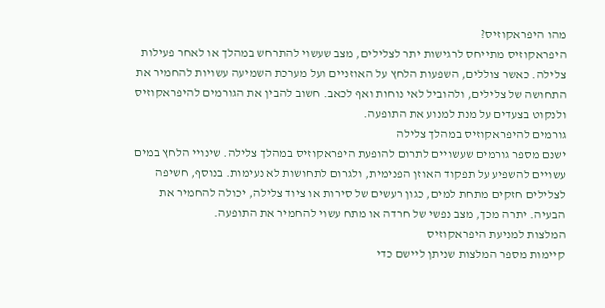מהו היפראקוזיס?
היפראקוזיס מתייחס לרגישות יתר לצלילים, מצב שעשוי להתרחש במהלך או לאחר פעילות צלילה. כאשר צוללים, השפעות הלחץ על האוזניים ועל מערכת השמיעה עשויות להחמיר את התחושה של צלילים, ולהוביל לאי נוחות ואף לכאב. חשוב להבין את הגורמים להיפראקוזיס ולנקוט בצעדים על מנת למנוע את התופעה.
גורמים להיפראקוזיס במהלך צלילה
ישנם מספר גורמים שעשויים לתרום להופעת היפראקוזיס במהלך צלילה. שינויי הלחץ במים עשויים להשפיע על תפקוד האוזן הפנימית, ולגרום לתחושות לא נעימות. בנוסף, חשיפה לצלילים חזקים מתחת למים, כגון רעשים של סירות או ציוד צלילה, יכולה להחמיר את הבעיה. יתרה מכך, מצב נפשי של חרדה או מתח עשוי להחמיר את התופעה.
המלצות למניעת היפראקוזיס
קיימות מספר המלצות שניתן ליישם כדי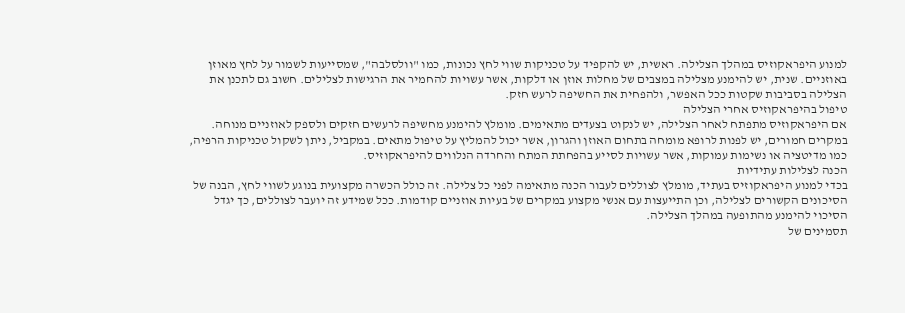למנוע היפראקוזיס במהלך הצלילה. ראשית, יש להקפיד על טכניקות שווי לחץ נכונות, כמו "וולסלבה", שמסייעות לשמור על לחץ מאוזן באוזניים. שנית, יש להימנע מצלילה במצבים של מחלות אוזן או דלקות, אשר עשויות להחמיר את הרגישות לצלילים. חשוב גם לתכנן את הצלילה בסביבות שקטות ככל האפשר, ולהפחית את החשיפה לרעש חזק.
טיפול בהיפראקוזיס אחרי הצלילה
אם היפראקוזיס מתפתח לאחר הצלילה, יש לנקוט בצעדים מתאימים. מומלץ להימנע מחשיפה לרעשים חזקים ולספק לאוזניים מנוחה. במקרים חמורים, יש לפנות לרופא מומחה בתחום האוזן והגרון, אשר יכול להמליץ על טיפול מתאים. במקביל, ניתן לשקול טכניקות הרפיה, כמו מדיטציה או נשימות עמוקות, אשר עשויות לסייע בהפחתת המתח והחרדה הנלווים להיפראקוזיס.
הכנה לצלילות עתידיות
בכדי למנוע היפראקוזיס בעתיד, מומלץ לצוללים לעבור הכנה מתאימה לפני כל צלילה. זה כולל הכשרה מקצועית בנוגע לשווי לחץ, הבנה של הסיכונים הקשורים לצלילה, וכן התייעצות עם אנשי מקצוע במקרים של בעיות אוזניים קודמות. ככל שמידע זה יועבר לצוללים, כך יגדל הסיכוי להימנע מהתופעה במהלך הצלילה.
תסמינים של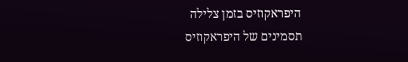היפראקוזיס בזמן צלילה
תסמינים של היפראקוזיס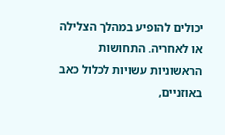יכולים להופיע במהלך הצלילה או לאחריה. התחושות הראשוניות עשויות לכלול כאב באוזניים,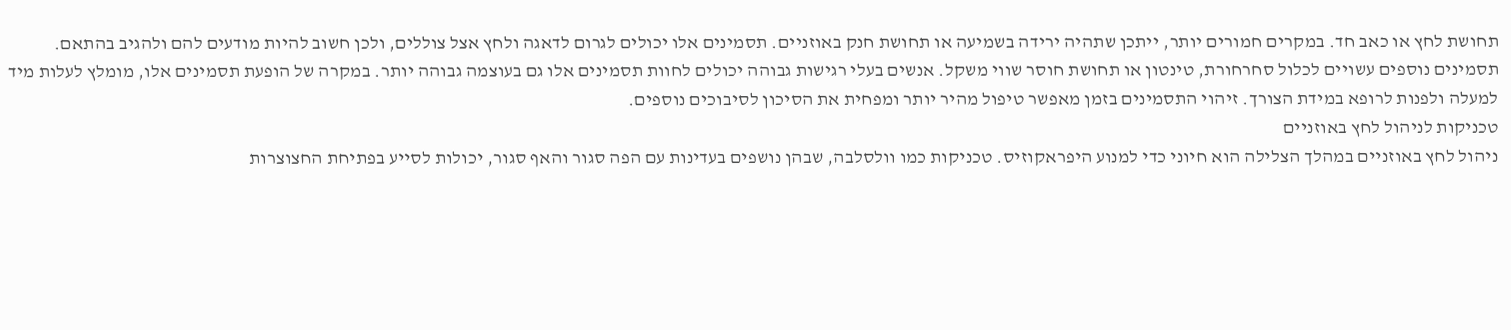תחושת לחץ או כאב חד. במקרים חמורים יותר, ייתכן שתהיה ירידה בשמיעה או תחושת חנק באוזניים. תסמינים אלו יכולים לגרום לדאגה ולחץ אצל צוללים, ולכן חשוב להיות מודעים להם ולהגיב בהתאם.
תסמינים נוספים עשויים לכלול סחרחורת, טינטון או תחושת חוסר שווי משקל. אנשים בעלי רגישות גבוהה יכולים לחוות תסמינים אלו גם בעוצמה גבוהה יותר. במקרה של הופעת תסמינים אלו, מומלץ לעלות מיד למעלה ולפנות לרופא במידת הצורך. זיהוי התסמינים בזמן מאפשר טיפול מהיר יותר ומפחית את הסיכון לסיבוכים נוספים.
טכניקות לניהול לחץ באוזניים
ניהול לחץ באוזניים במהלך הצלילה הוא חיוני כדי למנוע היפראקוזיס. טכניקות כמו וולסלבה, שבהן נושפים בעדינות עם הפה סגור והאף סגור, יכולות לסייע בפתיחת החצוצרות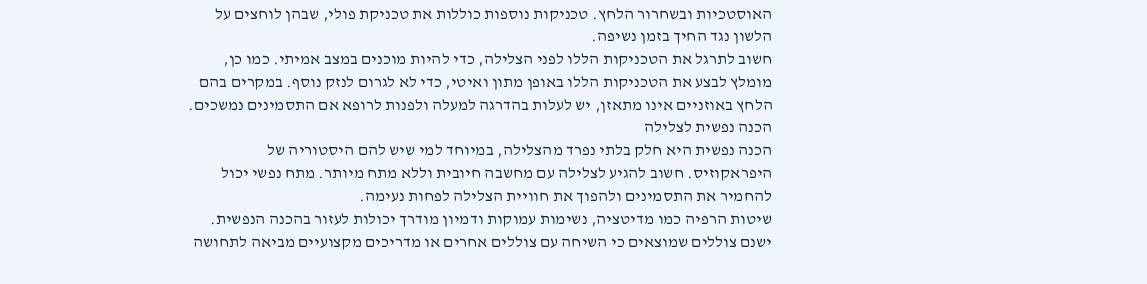האוסטכיות ובשחרור הלחץ. טכניקות נוספות כוללות את טכניקת פולי, שבהן לוחצים על הלשון נגד החיך בזמן נשיפה.
חשוב לתרגל את הטכניקות הללו לפני הצלילה, כדי להיות מוכנים במצב אמיתי. כמו כן, מומלץ לבצע את הטכניקות הללו באופן מתון ואיטי, כדי לא לגרום לנזק נוסף. במקרים בהם הלחץ באוזניים אינו מתאזן, יש לעלות בהדרגה למעלה ולפנות לרופא אם התסמינים נמשכים.
הכנה נפשית לצלילה
הכנה נפשית היא חלק בלתי נפרד מהצלילה, במיוחד למי שיש להם היסטוריה של היפראקוזיס. חשוב להגיע לצלילה עם מחשבה חיובית וללא מתח מיותר. מתח נפשי יכול להחמיר את התסמינים ולהפוך את חוויית הצלילה לפחות נעימה.
שיטות הרפיה כמו מדיטציה, נשימות עמוקות ודמיון מודרך יכולות לעזור בהכנה הנפשית. ישנם צוללים שמוצאים כי השיחה עם צוללים אחרים או מדריכים מקצועיים מביאה לתחושה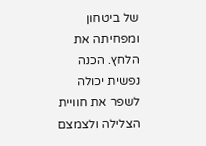של ביטחון ומפחיתה את הלחץ. הכנה נפשית יכולה לשפר את חוויית הצלילה ולצמצם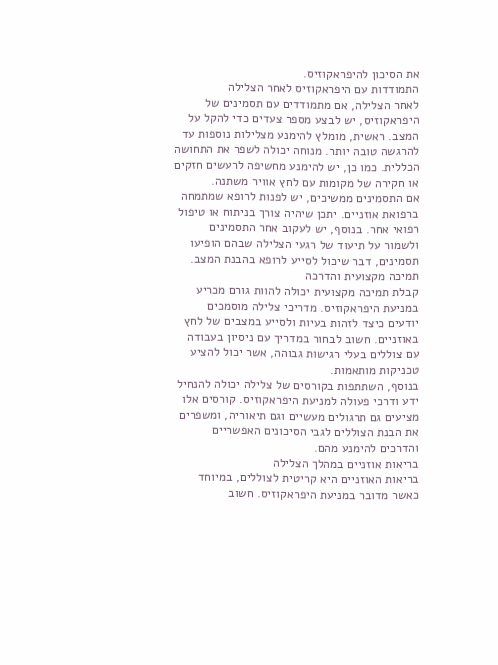את הסיכון להיפראקוזיס.
התמודדות עם היפראקוזיס לאחר הצלילה
לאחר הצלילה, אם מתמודדים עם תסמינים של היפראקוזיס, יש לבצע מספר צעדים כדי להקל על המצב. ראשית, מומלץ להימנע מצלילות נוספות עד להרגשה טובה יותר. מנוחה יכולה לשפר את התחושה הכללית. כמו כן, יש להימנע מחשיפה לרעשים חזקים או חקירה של מקומות עם לחץ אוויר משתנה.
אם התסמינים ממשיכים, יש לפנות לרופא שמתמחה ברפואת אוזניים. יתכן שיהיה צורך בניתוח או טיפול רפואי אחר. בנוסף, יש לעקוב אחר התסמינים ולשמור על תיעוד של רגעי הצלילה שבהם הופיעו תסמינים, דבר שיכול לסייע לרופא בהבנת המצב.
תמיכה מקצועית והדרכה
קבלת תמיכה מקצועית יכולה להוות גורם מכריע במניעת היפראקוזיס. מדריכי צלילה מוסמכים יודעים כיצד לזהות בעיות ולסייע במצבים של לחץ באוזניים. חשוב לבחור במדריך עם ניסיון בעבודה עם צוללים בעלי רגישות גבוהה, אשר יכול להציע טכניקות מותאמות.
בנוסף, השתתפות בקורסים של צלילה יכולה להנחיל ידע ודרכי פעולה למניעת היפראקוזיס. קורסים אלו מציעים גם תרגולים מעשיים וגם תיאוריה, ומשפרים את הבנת הצוללים לגבי הסיכונים האפשריים והדרכים להימנע מהם.
בריאות אוזניים במהלך הצלילה
בריאות האוזניים היא קריטית לצוללים, במיוחד כאשר מדובר במניעת היפראקוזיס. חשוב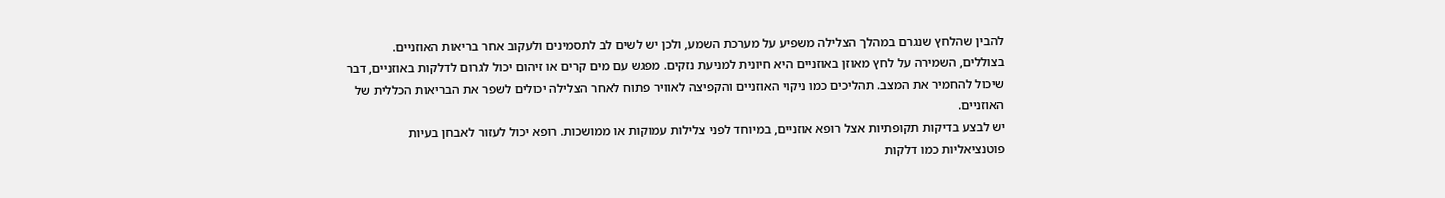להבין שהלחץ שנגרם במהלך הצלילה משפיע על מערכת השמע, ולכן יש לשים לב לתסמינים ולעקוב אחר בריאות האוזניים. בצוללים, השמירה על לחץ מאוזן באוזניים היא חיונית למניעת נזקים. מפגש עם מים קרים או זיהום יכול לגרום לדלקות באוזניים, דבר שיכול להחמיר את המצב. תהליכים כמו ניקוי האוזניים והקפיצה לאוויר פתוח לאחר הצלילה יכולים לשפר את הבריאות הכללית של האוזניים.
יש לבצע בדיקות תקופתיות אצל רופא אוזניים, במיוחד לפני צלילות עמוקות או ממושכות. רופא יכול לעזור לאבחן בעיות פוטנציאליות כמו דלקות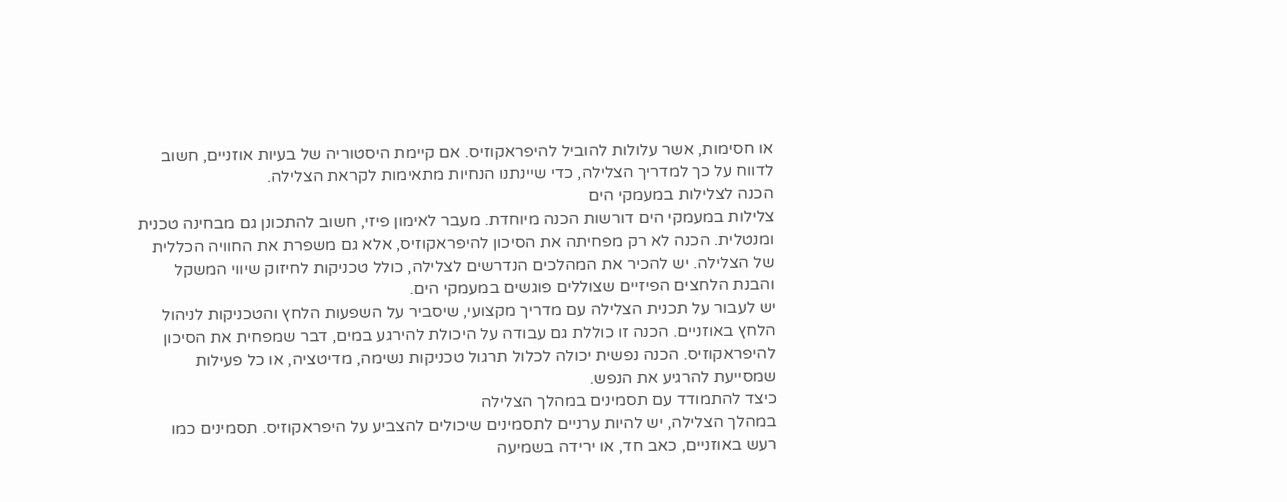או חסימות, אשר עלולות להוביל להיפראקוזיס. אם קיימת היסטוריה של בעיות אוזניים, חשוב לדווח על כך למדריך הצלילה, כדי שיינתנו הנחיות מתאימות לקראת הצלילה.
הכנה לצלילות במעמקי הים
צלילות במעמקי הים דורשות הכנה מיוחדת. מעבר לאימון פיזי, חשוב להתכונן גם מבחינה טכנית ומנטלית. הכנה לא רק מפחיתה את הסיכון להיפראקוזיס, אלא גם משפרת את החוויה הכללית של הצלילה. יש להכיר את המהלכים הנדרשים לצלילה, כולל טכניקות לחיזוק שיווי המשקל והבנת הלחצים הפיזיים שצוללים פוגשים במעמקי הים.
יש לעבור על תכנית הצלילה עם מדריך מקצועי, שיסביר על השפעות הלחץ והטכניקות לניהול הלחץ באוזניים. הכנה זו כוללת גם עבודה על היכולת להירגע במים, דבר שמפחית את הסיכון להיפראקוזיס. הכנה נפשית יכולה לכלול תרגול טכניקות נשימה, מדיטציה, או כל פעילות שמסייעת להרגיע את הנפש.
כיצד להתמודד עם תסמינים במהלך הצלילה
במהלך הצלילה, יש להיות ערניים לתסמינים שיכולים להצביע על היפראקוזיס. תסמינים כמו רעש באוזניים, כאב חד, או ירידה בשמיעה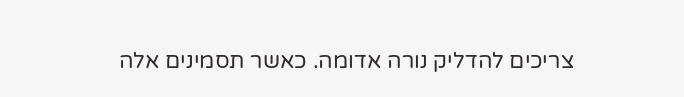צריכים להדליק נורה אדומה. כאשר תסמינים אלה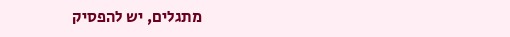מתגלים, יש להפסיק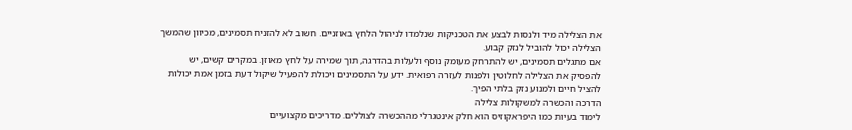את הצלילה מיד ולנסות לבצע את הטכניקות שנלמדו לניהול הלחץ באוזניים. חשוב לא להזניח תסמינים, מכיוון שהמשך הצלילה יכול להוביל לנזק קבוע.
אם מתגלים תסמינים, יש להתרחק מעומק נוסף ולעלות בהדרגה, תוך שמירה על לחץ מאוזן. במקרים קשים, יש להפסיק את הצלילה לחלוטין ולפנות לעזרה רפואית. ידע על התסמינים ויכולת להפעיל שיקול דעת בזמן אמת יכולות להציל חיים ולמנוע נזק בלתי הפיך.
הדרכה והכשרה למשקולות צלילה
לימוד בעיות כמו היפראקוזיס הוא חלק אינטגרלי מההכשרה לצוללים. מדריכים מקצועיים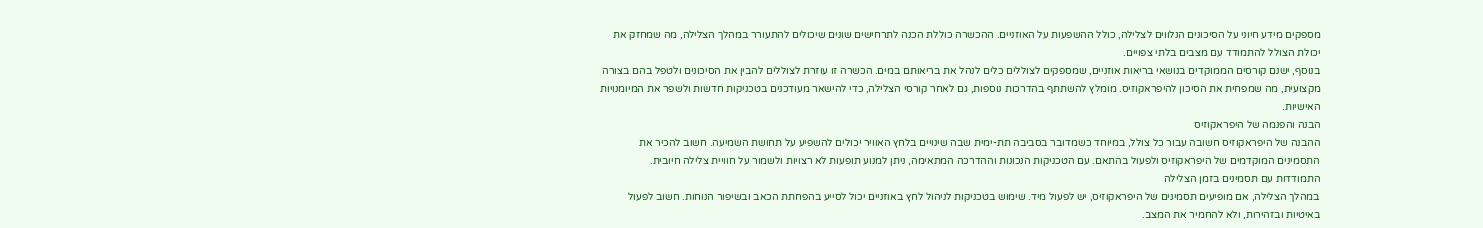מספקים מידע חיוני על הסיכונים הנלווים לצלילה, כולל ההשפעות על האוזניים. ההכשרה כוללת הכנה לתרחישים שונים שיכולים להתעורר במהלך הצלילה, מה שמחזק את יכולת הצולל להתמודד עם מצבים בלתי צפויים.
בנוסף, ישנם קורסים הממוקדים בנושאי בריאות אוזניים, שמספקים לצוללים כלים לנהל את בריאותם במים. הכשרה זו עוזרת לצוללים להבין את הסיכונים ולטפל בהם בצורה מקצועית, מה שמפחית את הסיכון להיפראקוזיס. מומלץ להשתתף בהדרכות נוספות, גם לאחר קורסי הצלילה, כדי להישאר מעודכנים בטכניקות חדשות ולשפר את המיומנויות האישיות.
הבנה והפנמה של היפראקוזיס
ההבנה של היפראקוזיס חשובה עבור כל צולל, במיוחד כשמדובר בסביבה תת-ימית שבה שינויים בלחץ האוויר יכולים להשפיע על תחושת השמיעה. חשוב להכיר את התסמינים המוקדמים של היפראקוזיס ולפעול בהתאם. עם הטכניקות הנכונות וההדרכה המתאימה, ניתן למנוע תופעות לא רצויות ולשמור על חוויית צלילה חיובית.
התמודדות עם תסמינים בזמן הצלילה
במהלך הצלילה, אם מופיעים תסמינים של היפראקוזיס, יש לפעול מיד. שימוש בטכניקות לניהול לחץ באוזניים יכול לסייע בהפחתת הכאב ובשיפור הנוחות. חשוב לפעול באיטיות ובזהירות, ולא להחמיר את המצב.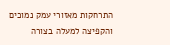התרחקות מאזורי עמק נמוכים והקפיצה למעלה בצורה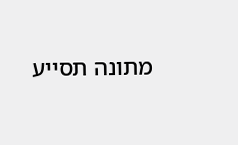מתונה תסייע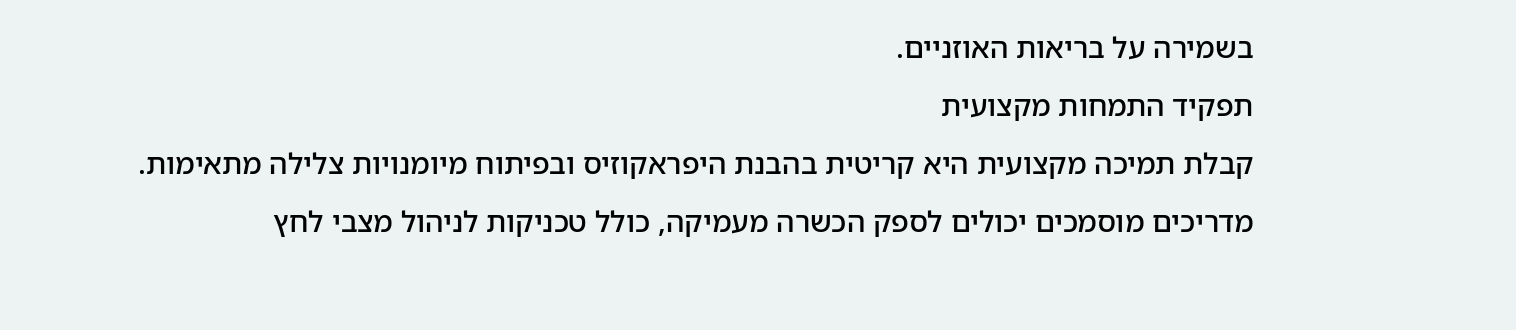בשמירה על בריאות האוזניים.
תפקיד התמחות מקצועית
קבלת תמיכה מקצועית היא קריטית בהבנת היפראקוזיס ובפיתוח מיומנויות צלילה מתאימות. מדריכים מוסמכים יכולים לספק הכשרה מעמיקה, כולל טכניקות לניהול מצבי לחץ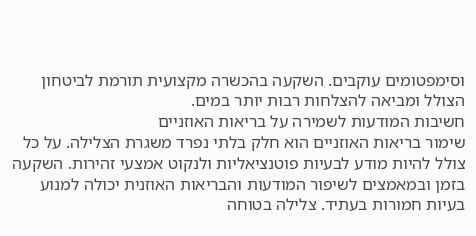וסימפטומים עוקבים. השקעה בהכשרה מקצועית תורמת לביטחון הצולל ומביאה להצלחות רבות יותר במים.
חשיבות המודעות לשמירה על בריאות האוזניים
שימור בריאות האוזניים הוא חלק בלתי נפרד משגרת הצלילה. על כל צולל להיות מודע לבעיות פוטנציאליות ולנקוט אמצעי זהירות. השקעה בזמן ובמאמצים לשיפור המודעות והבריאות האוזנית יכולה למנוע בעיות חמורות בעתיד. צלילה בטוחה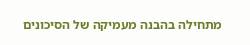מתחילה בהבנה מעמיקה של הסיכונים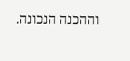וההכנה הנכונה.